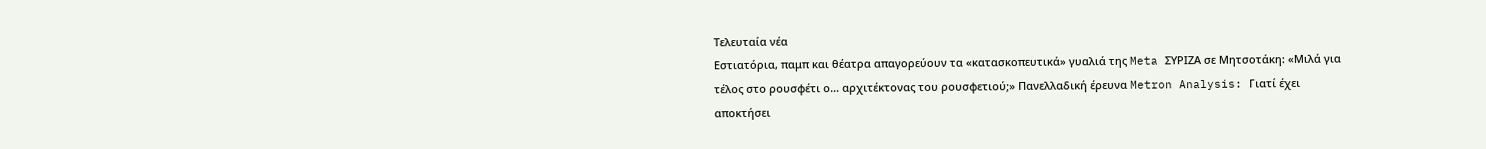Τελευταία νέα
Εστιατόρια, παμπ και θέατρα απαγορεύουν τα «κατασκοπευτικά» γυαλιά της Meta ΣΥΡΙΖΑ σε Μητσοτάκη: «Μιλά για τέλος στο ρουσφέτι ο… αρχιτέκτονας του ρουσφετιού;» Πανελλαδική έρευνα Metron Analysis: Γιατί έχει αποκτήσει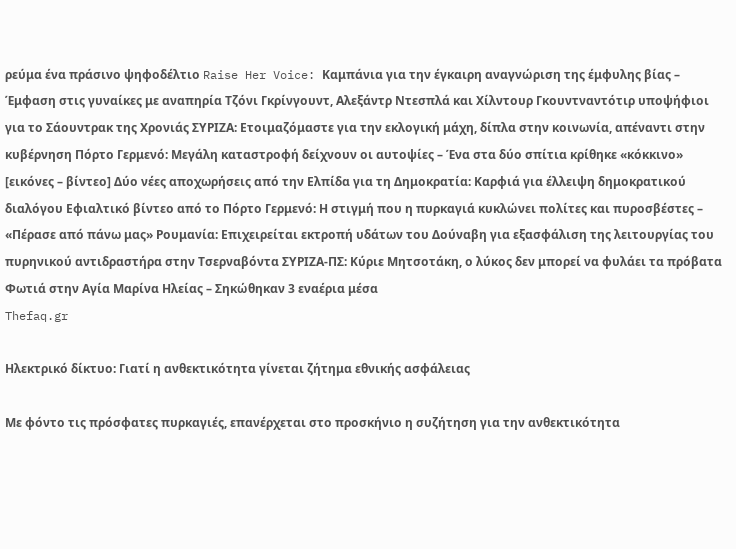ρεύμα ένα πράσινο ψηφοδέλτιο Raise Her Voice: Καμπάνια για την έγκαιρη αναγνώριση της έμφυλης βίας – Έμφαση στις γυναίκες με αναπηρία Τζόνι Γκρίνγουντ, Αλεξάντρ Ντεσπλά και Χίλντουρ Γκουντναντότιρ υποψήφιοι για το Σάουντρακ της Χρονιάς ΣΥΡΙΖΑ: Ετοιμαζόμαστε για την εκλογική μάχη, δίπλα στην κοινωνία, απέναντι στην κυβέρνηση Πόρτο Γερμενό: Μεγάλη καταστροφή δείχνουν οι αυτοψίες – Ένα στα δύο σπίτια κρίθηκε «κόκκινο» [εικόνες – βίντεο] Δύο νέες αποχωρήσεις από την Ελπίδα για τη Δημοκρατία: Καρφιά για έλλειψη δημοκρατικού διαλόγου Εφιαλτικό βίντεο από το Πόρτο Γερμενό: Η στιγμή που η πυρκαγιά κυκλώνει πολίτες και πυροσβέστες – «Πέρασε από πάνω μας» Ρουμανία: Επιχειρείται εκτροπή υδάτων του Δούναβη για εξασφάλιση της λειτουργίας του πυρηνικού αντιδραστήρα στην Τσερναβόντα ΣΥΡΙΖΑ-ΠΣ: Κύριε Μητσοτάκη, ο λύκος δεν μπορεί να φυλάει τα πρόβατα Φωτιά στην Aγία Μαρίνα Ηλείας – Σηκώθηκαν 3 εναέρια μέσα
Thefaq.gr

Ηλεκτρικό δίκτυο: Γιατί η ανθεκτικότητα γίνεται ζήτημα εθνικής ασφάλειας

Με φόντο τις πρόσφατες πυρκαγιές, επανέρχεται στο προσκήνιο η συζήτηση για την ανθεκτικότητα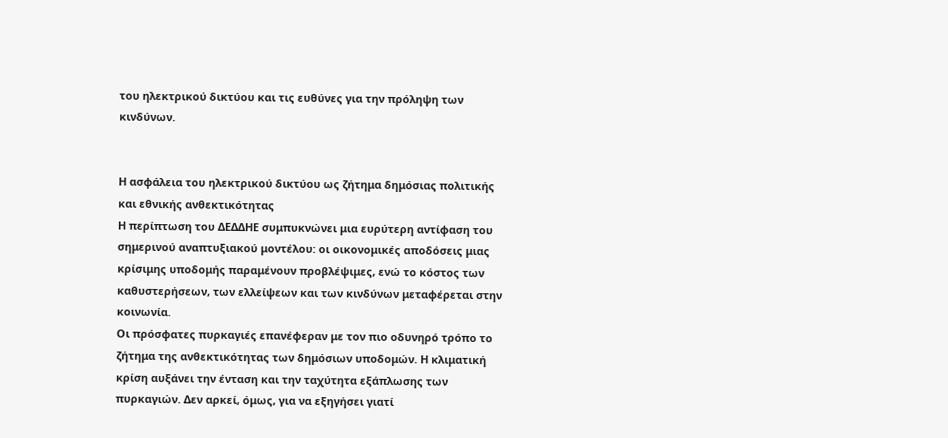του ηλεκτρικού δικτύου και τις ευθύνες για την πρόληψη των κινδύνων.


Η ασφάλεια του ηλεκτρικού δικτύου ως ζήτημα δημόσιας πολιτικής και εθνικής ανθεκτικότητας
Η περίπτωση του ΔΕΔΔΗΕ συμπυκνώνει μια ευρύτερη αντίφαση του σημερινού αναπτυξιακού μοντέλου: οι οικονομικές αποδόσεις μιας κρίσιμης υποδομής παραμένουν προβλέψιμες, ενώ το κόστος των καθυστερήσεων, των ελλείψεων και των κινδύνων μεταφέρεται στην κοινωνία.
Οι πρόσφατες πυρκαγιές επανέφεραν με τον πιο οδυνηρό τρόπο το ζήτημα της ανθεκτικότητας των δημόσιων υποδομών. Η κλιματική κρίση αυξάνει την ένταση και την ταχύτητα εξάπλωσης των πυρκαγιών. Δεν αρκεί, όμως, για να εξηγήσει γιατί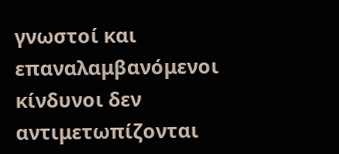γνωστοί και επαναλαμβανόμενοι κίνδυνοι δεν αντιμετωπίζονται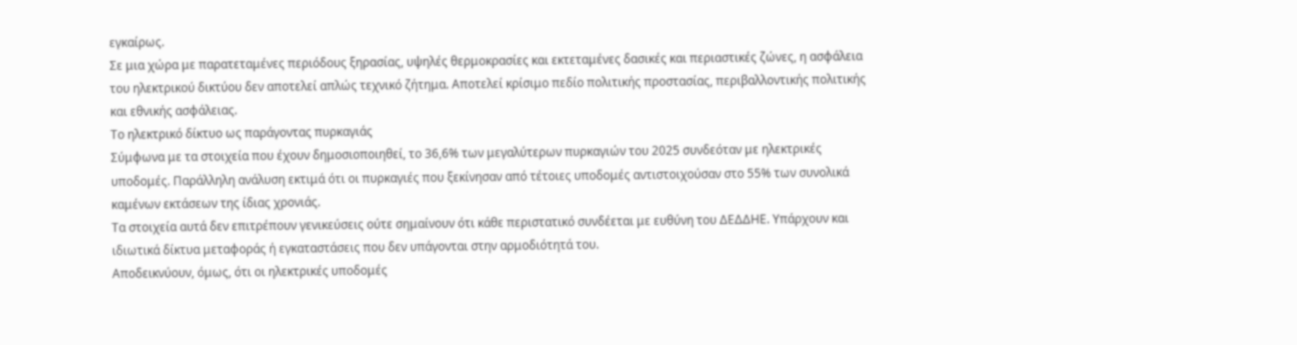εγκαίρως.
Σε μια χώρα με παρατεταμένες περιόδους ξηρασίας, υψηλές θερμοκρασίες και εκτεταμένες δασικές και περιαστικές ζώνες, η ασφάλεια του ηλεκτρικού δικτύου δεν αποτελεί απλώς τεχνικό ζήτημα. Αποτελεί κρίσιμο πεδίο πολιτικής προστασίας, περιβαλλοντικής πολιτικής και εθνικής ασφάλειας.
Το ηλεκτρικό δίκτυο ως παράγοντας πυρκαγιάς
Σύμφωνα με τα στοιχεία που έχουν δημοσιοποιηθεί, το 36,6% των μεγαλύτερων πυρκαγιών του 2025 συνδεόταν με ηλεκτρικές υποδομές. Παράλληλη ανάλυση εκτιμά ότι οι πυρκαγιές που ξεκίνησαν από τέτοιες υποδομές αντιστοιχούσαν στο 55% των συνολικά καμένων εκτάσεων της ίδιας χρονιάς.
Τα στοιχεία αυτά δεν επιτρέπουν γενικεύσεις ούτε σημαίνουν ότι κάθε περιστατικό συνδέεται με ευθύνη του ΔΕΔΔΗΕ. Υπάρχουν και ιδιωτικά δίκτυα μεταφοράς ή εγκαταστάσεις που δεν υπάγονται στην αρμοδιότητά του.
Αποδεικνύουν, όμως, ότι οι ηλεκτρικές υποδομές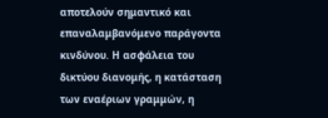αποτελούν σημαντικό και επαναλαμβανόμενο παράγοντα κινδύνου. Η ασφάλεια του δικτύου διανομής, η κατάσταση των εναέριων γραμμών, η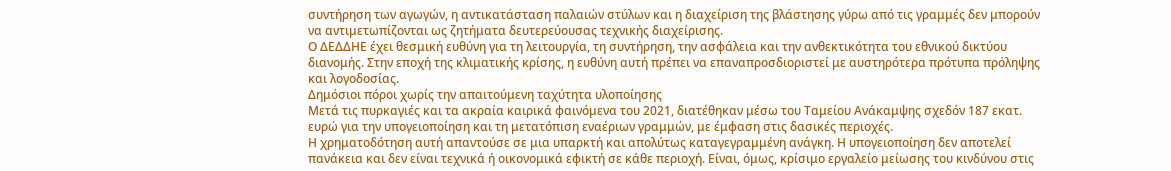συντήρηση των αγωγών, η αντικατάσταση παλαιών στύλων και η διαχείριση της βλάστησης γύρω από τις γραμμές δεν μπορούν να αντιμετωπίζονται ως ζητήματα δευτερεύουσας τεχνικής διαχείρισης.
Ο ΔΕΔΔΗΕ έχει θεσμική ευθύνη για τη λειτουργία, τη συντήρηση, την ασφάλεια και την ανθεκτικότητα του εθνικού δικτύου διανομής. Στην εποχή της κλιματικής κρίσης, η ευθύνη αυτή πρέπει να επαναπροσδιοριστεί με αυστηρότερα πρότυπα πρόληψης και λογοδοσίας.
Δημόσιοι πόροι χωρίς την απαιτούμενη ταχύτητα υλοποίησης
Μετά τις πυρκαγιές και τα ακραία καιρικά φαινόμενα του 2021, διατέθηκαν μέσω του Ταμείου Ανάκαμψης σχεδόν 187 εκατ. ευρώ για την υπογειοποίηση και τη μετατόπιση εναέριων γραμμών, με έμφαση στις δασικές περιοχές.
Η χρηματοδότηση αυτή απαντούσε σε μια υπαρκτή και απολύτως καταγεγραμμένη ανάγκη. Η υπογειοποίηση δεν αποτελεί πανάκεια και δεν είναι τεχνικά ή οικονομικά εφικτή σε κάθε περιοχή. Είναι, όμως, κρίσιμο εργαλείο μείωσης του κινδύνου στις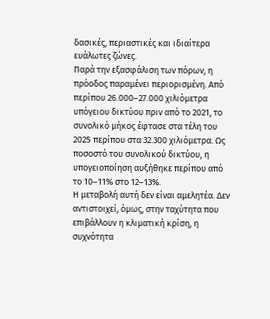δασικές, περιαστικές και ιδιαίτερα ευάλωτες ζώνες.
Παρά την εξασφάλιση των πόρων, η πρόοδος παραμένει περιορισμένη. Από περίπου 26.000–27.000 χιλιόμετρα υπόγειου δικτύου πριν από το 2021, το συνολικό μήκος έφτασε στα τέλη του 2025 περίπου στα 32.300 χιλιόμετρα. Ως ποσοστό του συνολικού δικτύου, η υπογειοποίηση αυξήθηκε περίπου από το 10–11% στο 12–13%.
Η μεταβολή αυτή δεν είναι αμελητέα. Δεν αντιστοιχεί, όμως, στην ταχύτητα που επιβάλλουν η κλιματική κρίση, η συχνότητα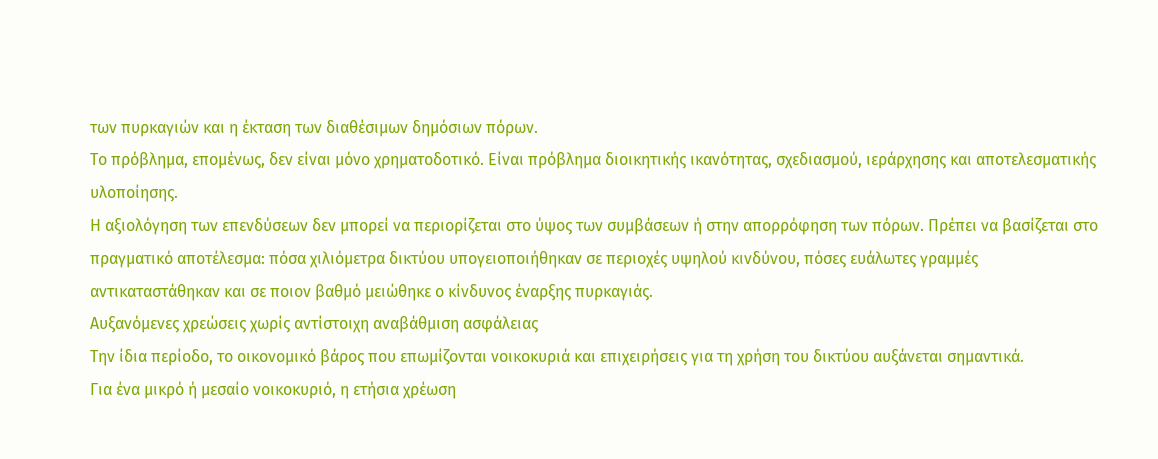των πυρκαγιών και η έκταση των διαθέσιμων δημόσιων πόρων.
Το πρόβλημα, επομένως, δεν είναι μόνο χρηματοδοτικό. Είναι πρόβλημα διοικητικής ικανότητας, σχεδιασμού, ιεράρχησης και αποτελεσματικής υλοποίησης.
Η αξιολόγηση των επενδύσεων δεν μπορεί να περιορίζεται στο ύψος των συμβάσεων ή στην απορρόφηση των πόρων. Πρέπει να βασίζεται στο πραγματικό αποτέλεσμα: πόσα χιλιόμετρα δικτύου υπογειοποιήθηκαν σε περιοχές υψηλού κινδύνου, πόσες ευάλωτες γραμμές αντικαταστάθηκαν και σε ποιον βαθμό μειώθηκε ο κίνδυνος έναρξης πυρκαγιάς.
Αυξανόμενες χρεώσεις χωρίς αντίστοιχη αναβάθμιση ασφάλειας
Την ίδια περίοδο, το οικονομικό βάρος που επωμίζονται νοικοκυριά και επιχειρήσεις για τη χρήση του δικτύου αυξάνεται σημαντικά.
Για ένα μικρό ή μεσαίο νοικοκυριό, η ετήσια χρέωση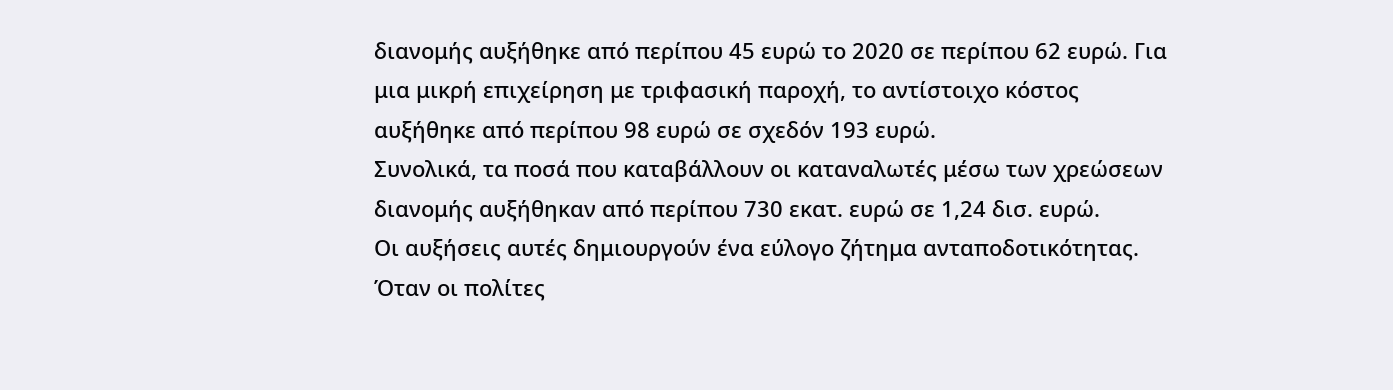διανομής αυξήθηκε από περίπου 45 ευρώ το 2020 σε περίπου 62 ευρώ. Για μια μικρή επιχείρηση με τριφασική παροχή, το αντίστοιχο κόστος αυξήθηκε από περίπου 98 ευρώ σε σχεδόν 193 ευρώ.
Συνολικά, τα ποσά που καταβάλλουν οι καταναλωτές μέσω των χρεώσεων διανομής αυξήθηκαν από περίπου 730 εκατ. ευρώ σε 1,24 δισ. ευρώ.
Οι αυξήσεις αυτές δημιουργούν ένα εύλογο ζήτημα ανταποδοτικότητας. Όταν οι πολίτες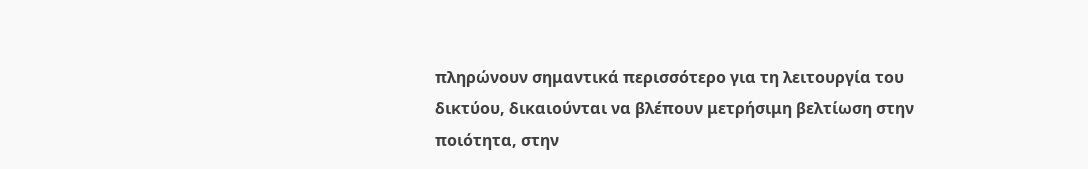πληρώνουν σημαντικά περισσότερο για τη λειτουργία του δικτύου, δικαιούνται να βλέπουν μετρήσιμη βελτίωση στην ποιότητα, στην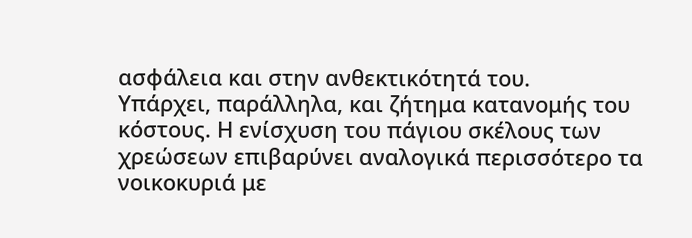ασφάλεια και στην ανθεκτικότητά του.
Υπάρχει, παράλληλα, και ζήτημα κατανομής του κόστους. Η ενίσχυση του πάγιου σκέλους των χρεώσεων επιβαρύνει αναλογικά περισσότερο τα νοικοκυριά με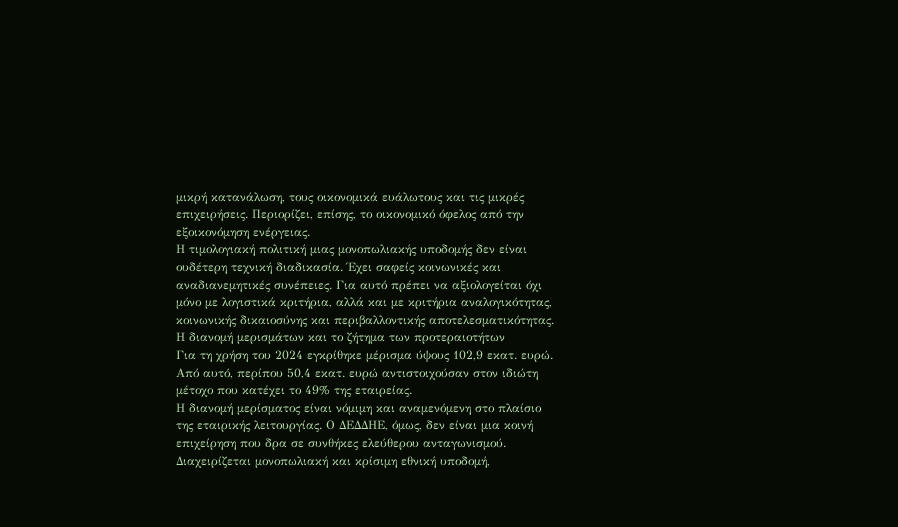μικρή κατανάλωση, τους οικονομικά ευάλωτους και τις μικρές επιχειρήσεις. Περιορίζει, επίσης, το οικονομικό όφελος από την εξοικονόμηση ενέργειας.
Η τιμολογιακή πολιτική μιας μονοπωλιακής υποδομής δεν είναι ουδέτερη τεχνική διαδικασία. Έχει σαφείς κοινωνικές και αναδιανεμητικές συνέπειες. Για αυτό πρέπει να αξιολογείται όχι μόνο με λογιστικά κριτήρια, αλλά και με κριτήρια αναλογικότητας, κοινωνικής δικαιοσύνης και περιβαλλοντικής αποτελεσματικότητας.
Η διανομή μερισμάτων και το ζήτημα των προτεραιοτήτων
Για τη χρήση του 2024 εγκρίθηκε μέρισμα ύψους 102,9 εκατ. ευρώ. Από αυτό, περίπου 50,4 εκατ. ευρώ αντιστοιχούσαν στον ιδιώτη μέτοχο που κατέχει το 49% της εταιρείας.
Η διανομή μερίσματος είναι νόμιμη και αναμενόμενη στο πλαίσιο της εταιρικής λειτουργίας. Ο ΔΕΔΔΗΕ, όμως, δεν είναι μια κοινή επιχείρηση που δρα σε συνθήκες ελεύθερου ανταγωνισμού. Διαχειρίζεται μονοπωλιακή και κρίσιμη εθνική υποδομή,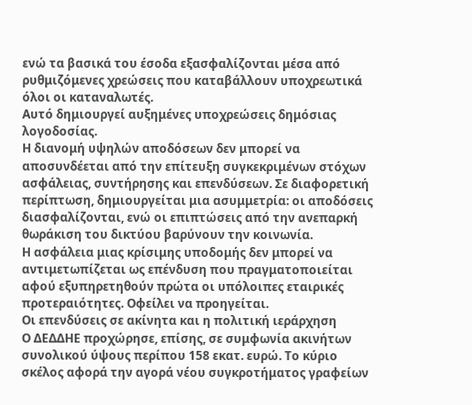ενώ τα βασικά του έσοδα εξασφαλίζονται μέσα από ρυθμιζόμενες χρεώσεις που καταβάλλουν υποχρεωτικά όλοι οι καταναλωτές.
Αυτό δημιουργεί αυξημένες υποχρεώσεις δημόσιας λογοδοσίας.
Η διανομή υψηλών αποδόσεων δεν μπορεί να αποσυνδέεται από την επίτευξη συγκεκριμένων στόχων ασφάλειας, συντήρησης και επενδύσεων. Σε διαφορετική περίπτωση, δημιουργείται μια ασυμμετρία: οι αποδόσεις διασφαλίζονται, ενώ οι επιπτώσεις από την ανεπαρκή θωράκιση του δικτύου βαρύνουν την κοινωνία.
Η ασφάλεια μιας κρίσιμης υποδομής δεν μπορεί να αντιμετωπίζεται ως επένδυση που πραγματοποιείται αφού εξυπηρετηθούν πρώτα οι υπόλοιπες εταιρικές προτεραιότητες. Οφείλει να προηγείται.
Οι επενδύσεις σε ακίνητα και η πολιτική ιεράρχηση
Ο ΔΕΔΔΗΕ προχώρησε, επίσης, σε συμφωνία ακινήτων συνολικού ύψους περίπου 158 εκατ. ευρώ. Το κύριο σκέλος αφορά την αγορά νέου συγκροτήματος γραφείων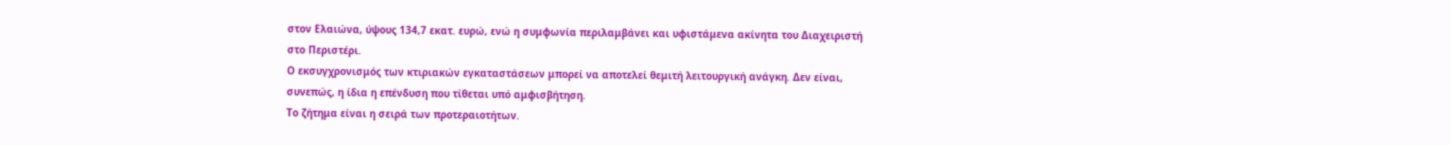στον Ελαιώνα, ύψους 134,7 εκατ. ευρώ, ενώ η συμφωνία περιλαμβάνει και υφιστάμενα ακίνητα του Διαχειριστή στο Περιστέρι.
Ο εκσυγχρονισμός των κτιριακών εγκαταστάσεων μπορεί να αποτελεί θεμιτή λειτουργική ανάγκη. Δεν είναι, συνεπώς, η ίδια η επένδυση που τίθεται υπό αμφισβήτηση.
Το ζήτημα είναι η σειρά των προτεραιοτήτων.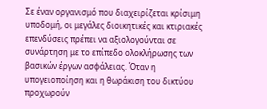Σε έναν οργανισμό που διαχειρίζεται κρίσιμη υποδομή, οι μεγάλες διοικητικές και κτιριακές επενδύσεις πρέπει να αξιολογούνται σε συνάρτηση με το επίπεδο ολοκλήρωσης των βασικών έργων ασφάλειας. Όταν η υπογειοποίηση και η θωράκιση του δικτύου προχωρούν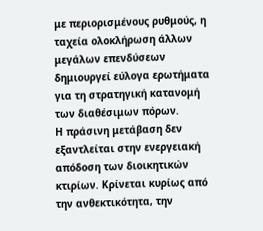με περιορισμένους ρυθμούς, η ταχεία ολοκλήρωση άλλων μεγάλων επενδύσεων δημιουργεί εύλογα ερωτήματα για τη στρατηγική κατανομή των διαθέσιμων πόρων.
Η πράσινη μετάβαση δεν εξαντλείται στην ενεργειακή απόδοση των διοικητικών κτιρίων. Κρίνεται κυρίως από την ανθεκτικότητα, την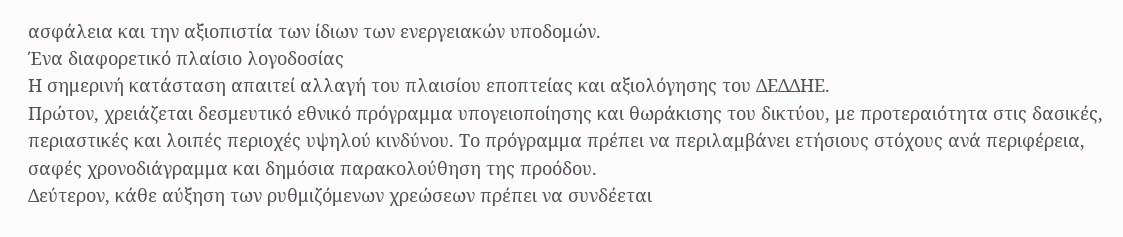ασφάλεια και την αξιοπιστία των ίδιων των ενεργειακών υποδομών.
Ένα διαφορετικό πλαίσιο λογοδοσίας
Η σημερινή κατάσταση απαιτεί αλλαγή του πλαισίου εποπτείας και αξιολόγησης του ΔΕΔΔΗΕ.
Πρώτον, χρειάζεται δεσμευτικό εθνικό πρόγραμμα υπογειοποίησης και θωράκισης του δικτύου, με προτεραιότητα στις δασικές, περιαστικές και λοιπές περιοχές υψηλού κινδύνου. Το πρόγραμμα πρέπει να περιλαμβάνει ετήσιους στόχους ανά περιφέρεια, σαφές χρονοδιάγραμμα και δημόσια παρακολούθηση της προόδου.
Δεύτερον, κάθε αύξηση των ρυθμιζόμενων χρεώσεων πρέπει να συνδέεται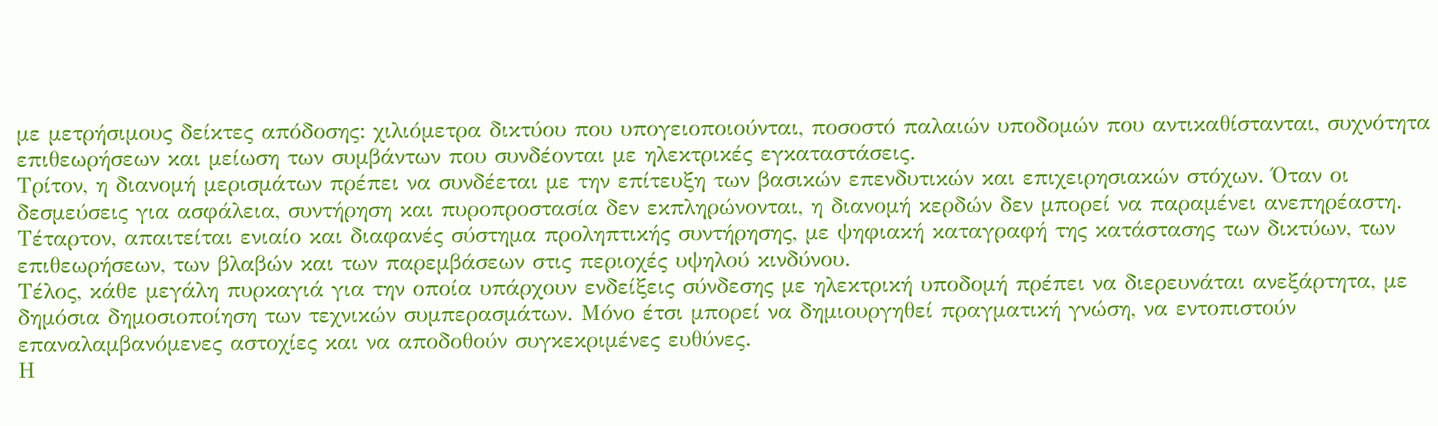με μετρήσιμους δείκτες απόδοσης: χιλιόμετρα δικτύου που υπογειοποιούνται, ποσοστό παλαιών υποδομών που αντικαθίστανται, συχνότητα επιθεωρήσεων και μείωση των συμβάντων που συνδέονται με ηλεκτρικές εγκαταστάσεις.
Τρίτον, η διανομή μερισμάτων πρέπει να συνδέεται με την επίτευξη των βασικών επενδυτικών και επιχειρησιακών στόχων. Όταν οι δεσμεύσεις για ασφάλεια, συντήρηση και πυροπροστασία δεν εκπληρώνονται, η διανομή κερδών δεν μπορεί να παραμένει ανεπηρέαστη.
Τέταρτον, απαιτείται ενιαίο και διαφανές σύστημα προληπτικής συντήρησης, με ψηφιακή καταγραφή της κατάστασης των δικτύων, των επιθεωρήσεων, των βλαβών και των παρεμβάσεων στις περιοχές υψηλού κινδύνου.
Τέλος, κάθε μεγάλη πυρκαγιά για την οποία υπάρχουν ενδείξεις σύνδεσης με ηλεκτρική υποδομή πρέπει να διερευνάται ανεξάρτητα, με δημόσια δημοσιοποίηση των τεχνικών συμπερασμάτων. Μόνο έτσι μπορεί να δημιουργηθεί πραγματική γνώση, να εντοπιστούν επαναλαμβανόμενες αστοχίες και να αποδοθούν συγκεκριμένες ευθύνες.
Η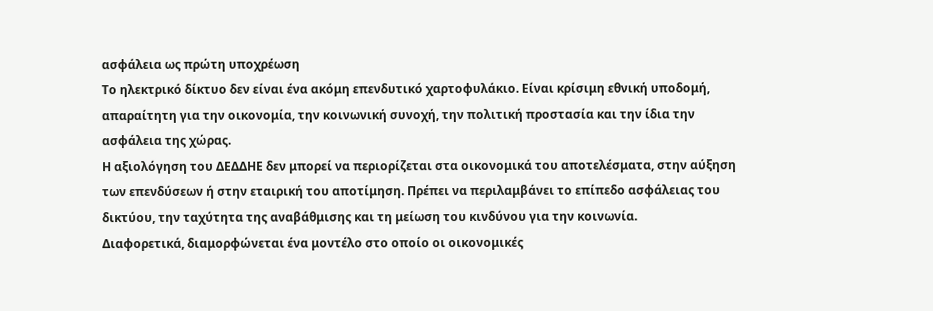ασφάλεια ως πρώτη υποχρέωση
Το ηλεκτρικό δίκτυο δεν είναι ένα ακόμη επενδυτικό χαρτοφυλάκιο. Είναι κρίσιμη εθνική υποδομή, απαραίτητη για την οικονομία, την κοινωνική συνοχή, την πολιτική προστασία και την ίδια την ασφάλεια της χώρας.
Η αξιολόγηση του ΔΕΔΔΗΕ δεν μπορεί να περιορίζεται στα οικονομικά του αποτελέσματα, στην αύξηση των επενδύσεων ή στην εταιρική του αποτίμηση. Πρέπει να περιλαμβάνει το επίπεδο ασφάλειας του δικτύου, την ταχύτητα της αναβάθμισης και τη μείωση του κινδύνου για την κοινωνία.
Διαφορετικά, διαμορφώνεται ένα μοντέλο στο οποίο οι οικονομικές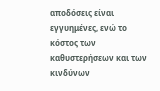αποδόσεις είναι εγγυημένες, ενώ το κόστος των καθυστερήσεων και των κινδύνων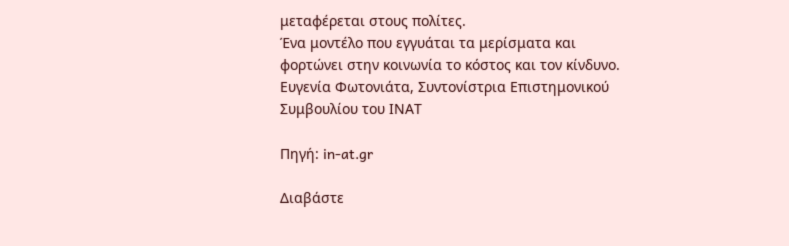μεταφέρεται στους πολίτες.
Ένα μοντέλο που εγγυάται τα μερίσματα και φορτώνει στην κοινωνία το κόστος και τον κίνδυνο.
Ευγενία Φωτονιάτα, Συντονίστρια Επιστημονικού Συμβουλίου του ΙΝΑΤ

Πηγή: in-at.gr

Διαβάστε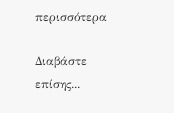περισσότερα

Διαβάστε επίσης...